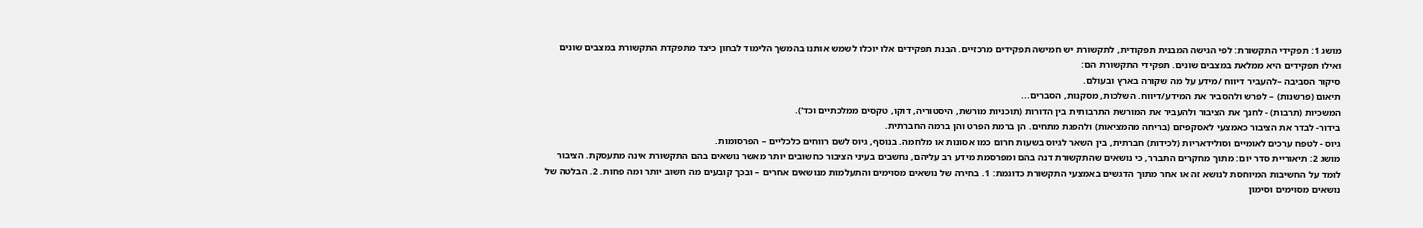מושג 1: תפקידי התקשורת: לפי הגישה המבנית תפקודית, לתקשורת יש חמישה תפקידים מרכזיים. הבנת תפקידים אלו יוכלו לשמש אותנו בהמשך הלימוד לבחון כיצד מתפקדת התקשורת במצבים שונים ואילו תפקידים היא ממלאת במצבים שונים. תפקידי התקשורת הם:
סיקור הסביבה –להעביר דיווח /מידע על מה שקורה בארץ ובעולם.
תיאום (פרשנות) – לפרש ולהסביר את המידע/דיווח. השלכות, מסקנות, הסברים...
המשכיות (תרבות) - לחנך את הציבור ולהעביר את המורשת התרבותית בין הדורות (תוכניות מורשת, היסטוריה, דוקו, טקסים ממלכתיים וכד').
בידור- לבדר את הציבור כאמצעי לאסקפיזם (בריחה מהמציאות) ולהפגת מתחים. הן ברמת הפרט והן ברמה החברתית.
גיוס - לטפח ערכים לאומיים וסולידאריות (לכידות) חברתית, בין השאר לגיוס בשעות חרום כמו אסונות או מלחמה. בנוסף, גיוס לשם רווחים כלכליים – הפרסומות.
מושג 2: תיאוריית סדר יום: מתוך מחקרים התברר, כי נושאים שהתקשורת דנה בהם ומפרסמת מידע רב עליהם, נחשבים בעיני הציבור כחשובים יותר מאשר נושאים בהם התקשורת אינה מתעסקת. הציבור לומד על החשיבות המיוחסת לנושא זה או אחר מתוך הדגשים באמצעי התקשורת כדוגמת: 1. בחירה של נושאים מסוימים והתעלמות מנושאים אחרים – ובכך קובעים מה חשוב יותר ומה פחות. 2. הבלטה של נושאים מסוימים וסימון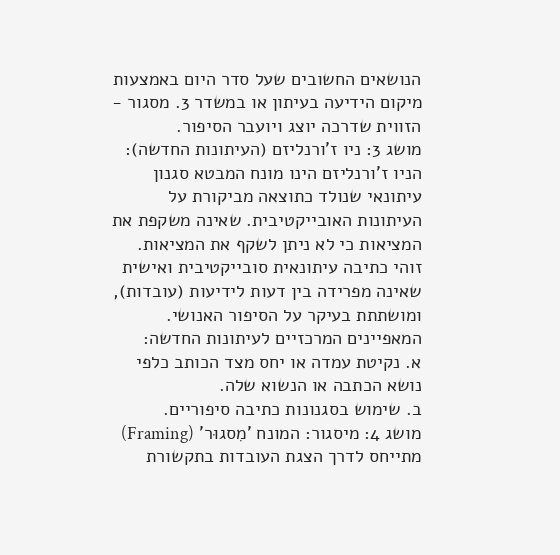הנושאים החשובים שעל סדר היום באמצעות מיקום הידיעה בעיתון או במשדר 3. מסגור - הזווית שדרכה יוצג ויועבר הסיפור.
מושג 3: ניו ז'ורנליזם (העיתונות החדשה): הניו ז'ורנליזם הינו מונח המבטא סגנון עיתונאי שנולד כתוצאה מביקורת על העיתונות האובייקטיבית. שאינה משקפת את המציאות כי לא ניתן לשקף את המציאות. זוהי כתיבה עיתונאית סובייקטיבית ואישית שאינה מפרידה בין דעות לידיעות (עובדות), ומושתתת בעיקר על הסיפור האנושי. המאפיינים המרכזיים לעיתונות החדשה:
א. נקיטת עמדה או יחס מצד הכותב כלפי נושא הכתבה או הנשוא שלה.
ב. שימוש בסגנונות כתיבה סיפוריים.
מושג 4: מיסגור: המונח 'מִסגוּר' (Framing) מתייחס לדרך הצגת העובדות בתקשורת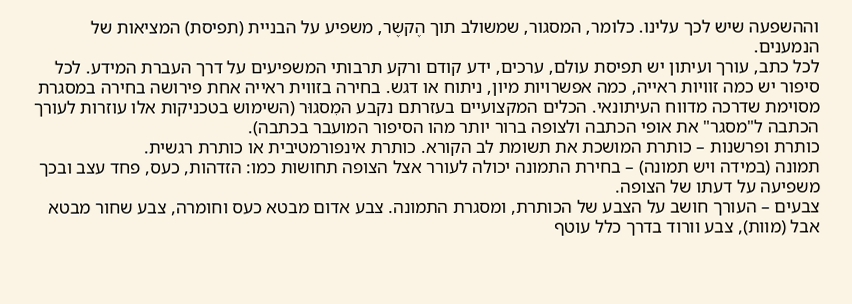וההשפעה שיש לכך עלינו. כלומר, המסגור, שמשולב תוך הֶקשֶר, משפיע על הבניית (תפיסת) המציאות של הנמענים.
לכל כתב, עורך ועיתון יש תפיסת עולם, ערכים, ידע קודם ורקע תרבותי המשפיעים על דרך העברת המידע. לכל סיפור יש כמה זוויות ראייה, כמה אפשרויות מיון, ניתוח או דגש. בחירה בזווית ראייה אחת פירושה בחירה במסגרת מסוימת שדרכה מדווח העיתונאי. הכלים המקצועיים בעזרתם נקבע המִסגוּר (השימוש בטכניקות אלו עוזרות לעורך הכתבה ל"מסגר" את אופי הכתבה ולצופה ברור יותר מהו הסיפור המועבר בכתבה).
כותרת ופרשנות – כותרת המושכת את תשומת לב הקורא. כותרת אינפורמטיבית או כותרת רגשית.
תמונה (במידה ויש תמונה) – בחירת התמונה יכולה לעורר אצל הצופה תחושות כמו: הזדהות, כעס, פחד עצב ובכך משפיעה על דעתו של הצופה.
צבעים – העורך חושב על הצבע של הכותרת, ומסגרת התמונה. צבע אדום מבטא כעס וחומרה, צבע שחור מבטא אבל (מוות), צבע וורוד בדרך כלל עוטף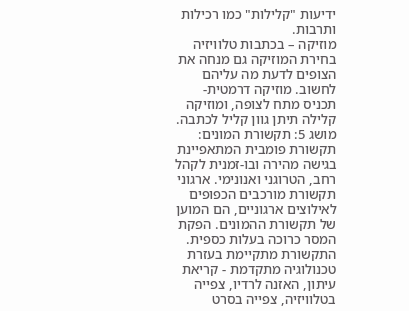ידיעות "קלילות" כמו רכילות ותרבות.
מוזיקה – בכתבות טלוויזיה בחירת המוזיקה גם מנחה את הצופים לדעת מה עליהם לחשוב. מוזיקה דרמטית- תכניס מתח לצופה, ומוזיקה קלילה תיתן גוון קליל לכתבה.
מושג 5: תקשורת המונים: תקשורת פומבית המתאפיינת בגישה מהירה ובו-זמנית לקהל רחב, הטרוגני ואנונימי. ארגוני תקשורת מורכבים הכפופים לאילוצים ארגוניים, הם המוען של תקשורת ההמונים. הפקת המסר כרוכה בעלות כספית. התקשורת מתקיימת בעזרת טכנולוגיה מתקדמת - קריאת עיתון, האזנה לרדיו, צפייה בטלוויזיה, צפייה בסרט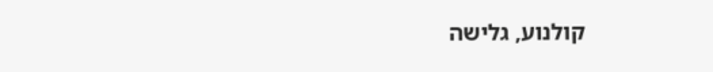קולנוע, גלישה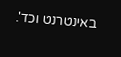באינטרנט וכד'.